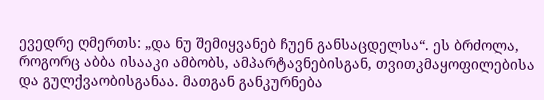ევედრე ღმერთს: „და ნუ შემიყვანებ ჩუენ განსაცდელსა“. ეს ბრძოლა, როგორც აბბა ისააკი ამბობს, ამპარტავნებისგან, თვითკმაყოფილებისა და გულქვაობისგანაა. მათგან განკურნება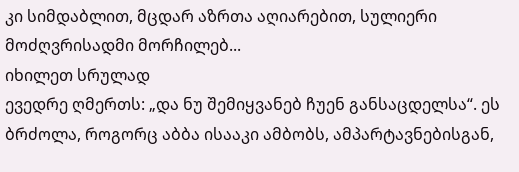კი სიმდაბლით, მცდარ აზრთა აღიარებით, სულიერი მოძღვრისადმი მორჩილებ...
იხილეთ სრულად
ევედრე ღმერთს: „და ნუ შემიყვანებ ჩუენ განსაცდელსა“. ეს ბრძოლა, როგორც აბბა ისააკი ამბობს, ამპარტავნებისგან,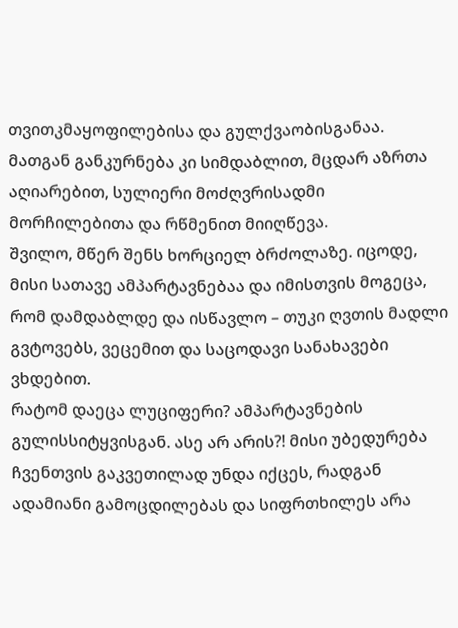თვითკმაყოფილებისა და გულქვაობისგანაა. მათგან განკურნება კი სიმდაბლით, მცდარ აზრთა აღიარებით, სულიერი მოძღვრისადმი მორჩილებითა და რწმენით მიიღწევა.
შვილო, მწერ შენს ხორციელ ბრძოლაზე. იცოდე, მისი სათავე ამპარტავნებაა და იმისთვის მოგეცა, რომ დამდაბლდე და ისწავლო – თუკი ღვთის მადლი გვტოვებს, ვეცემით და საცოდავი სანახავები ვხდებით.
რატომ დაეცა ლუციფერი? ამპარტავნების გულისსიტყვისგან. ასე არ არის?! მისი უბედურება ჩვენთვის გაკვეთილად უნდა იქცეს, რადგან ადამიანი გამოცდილებას და სიფრთხილეს არა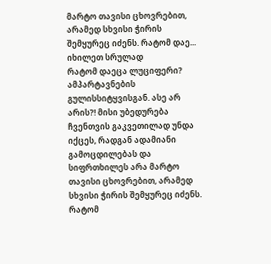მარტო თავისი ცხოვრებით, არამედ სხვისი ჭირის შემყურეც იძენს. რატომ დაე...
იხილეთ სრულად
რატომ დაეცა ლუციფერი? ამპარტავნების გულისსიტყვისგან. ასე არ არის?! მისი უბედურება ჩვენთვის გაკვეთილად უნდა იქცეს, რადგან ადამიანი გამოცდილებას და სიფრთხილეს არა მარტო თავისი ცხოვრებით, არამედ სხვისი ჭირის შემყურეც იძენს. რატომ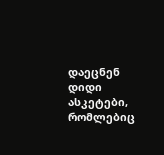დაეცნენ დიდი ასკეტები, რომლებიც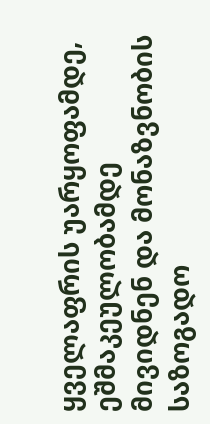ყველაფრის უარყოფამდე, ეშმაკეულობამდე მივიდნენ და მონაზვნობის საზოგადო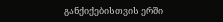განქიქებისთვის ერში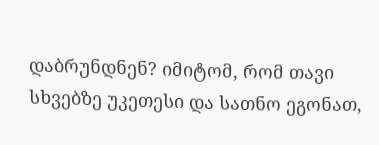დაბრუნდნენ? იმიტომ, რომ თავი სხვებზე უკეთესი და სათნო ეგონათ,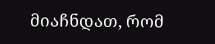მიაჩნდათ, რომ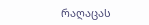რაღაცას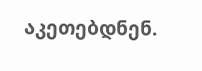აკეთებდნენ.